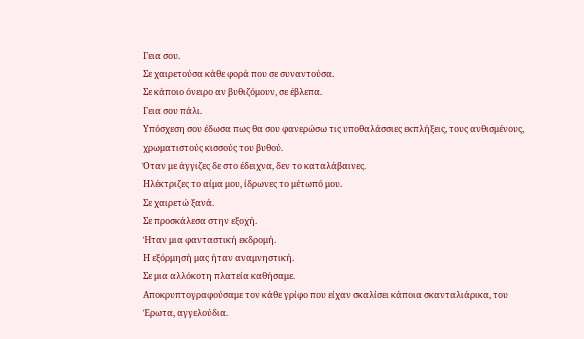Γεια σου.
Σε χαιρετούσα κάθε φορά που σε συναντούσα.
Σε κάποιο όνειρο αν βυθιζόμουν, σε έβλεπα.
Γεια σου πάλι.
Υπόσχεση σου έδωσα πως θα σου φανερώσω τις υποθαλάσσιες εκπλήξεις, τους ανθισμένους, χρωματιστούς κισσούς του βυθού.
Όταν με άγγιζες δε στο έδειχνα, δεν το καταλάβαινες.
Ηλέκτριζες το αίμα μου, ίδρωνες το μέτωπό μου.
Σε χαιρετώ ξανά.
Σε προσκάλεσα στην εξοχή.
Ήταν μια φανταστική εκδρομή.
Η εξόρμησή μας ήταν αναμνηστική.
Σε μια αλλόκοτη πλατεία καθήσαμε.
Αποκρυπτογραφούσαμε τον κάθε γρίφο που είχαν σκαλίσει κάποια σκανταλιάρικα, του Έρωτα, αγγελούδια.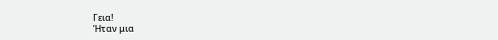Γεια!
Ήταν μια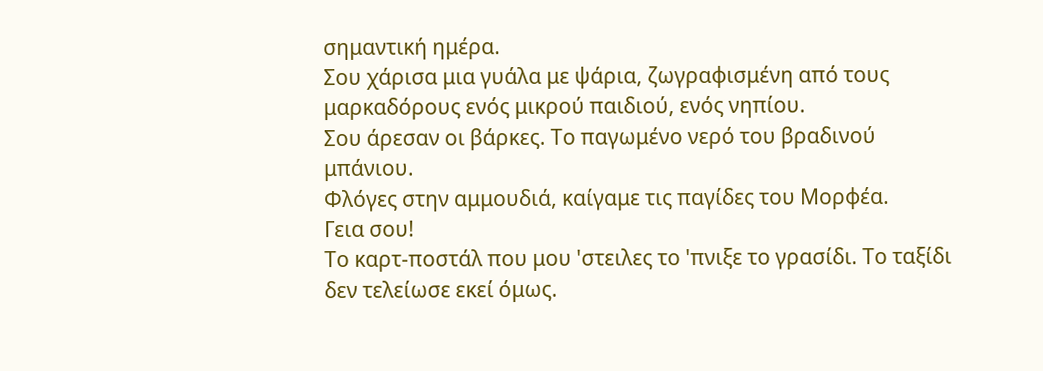σημαντική ημέρα.
Σου χάρισα μια γυάλα με ψάρια, ζωγραφισμένη από τους μαρκαδόρους ενός μικρού παιδιού, ενός νηπίου.
Σου άρεσαν οι βάρκες. Το παγωμένο νερό του βραδινού μπάνιου.
Φλόγες στην αμμουδιά, καίγαμε τις παγίδες του Μορφέα.
Γεια σου!
Το καρτ-ποστάλ που μου 'στειλες το 'πνιξε το γρασίδι. Το ταξίδι δεν τελείωσε εκεί όμως.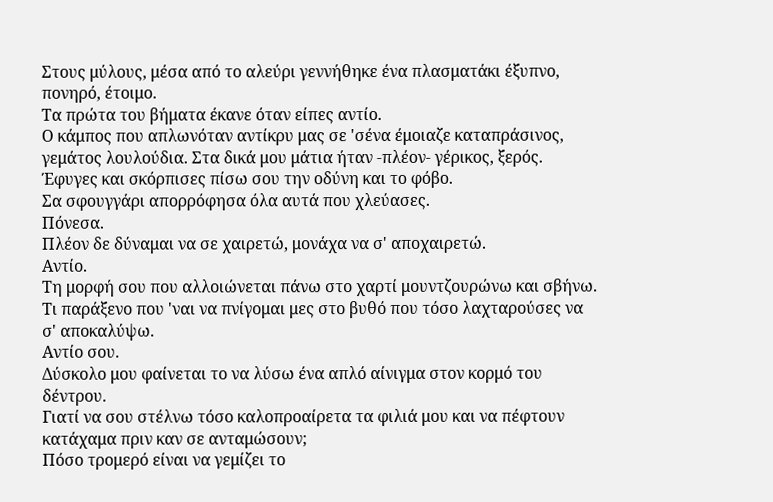Στους μύλους, μέσα από το αλεύρι γεννήθηκε ένα πλασματάκι έξυπνο, πονηρό, έτοιμο.
Τα πρώτα του βήματα έκανε όταν είπες αντίο.
Ο κάμπος που απλωνόταν αντίκρυ μας σε 'σένα έμοιαζε καταπράσινος, γεμάτος λουλούδια. Στα δικά μου μάτια ήταν -πλέον- γέρικος, ξερός.
Έφυγες και σκόρπισες πίσω σου την οδύνη και το φόβο.
Σα σφουγγάρι απορρόφησα όλα αυτά που χλεύασες.
Πόνεσα.
Πλέον δε δύναμαι να σε χαιρετώ, μονάχα να σ' αποχαιρετώ.
Αντίο.
Τη μορφή σου που αλλοιώνεται πάνω στο χαρτί μουντζουρώνω και σβήνω.
Τι παράξενο που 'ναι να πνίγομαι μες στο βυθό που τόσο λαχταρούσες να σ' αποκαλύψω.
Αντίο σου.
Δύσκολο μου φαίνεται το να λύσω ένα απλό αίνιγμα στον κορμό του δέντρου.
Γιατί να σου στέλνω τόσο καλοπροαίρετα τα φιλιά μου και να πέφτουν κατάχαμα πριν καν σε ανταμώσουν;
Πόσο τρομερό είναι να γεμίζει το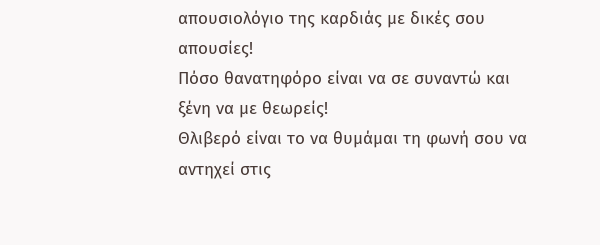απουσιολόγιο της καρδιάς με δικές σου απουσίες!
Πόσο θανατηφόρο είναι να σε συναντώ και ξένη να με θεωρείς!
Θλιβερό είναι το να θυμάμαι τη φωνή σου να αντηχεί στις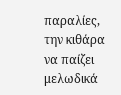παραλίες, την κιθάρα να παίζει μελωδικά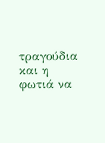τραγούδια και η φωτιά να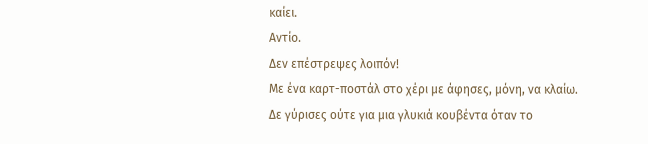καίει.
Αντίο.
Δεν επέστρεψες λοιπόν!
Με ένα καρτ-ποστάλ στο χέρι με άφησες, μόνη, να κλαίω.
Δε γύρισες ούτε για μια γλυκιά κουβέντα όταν το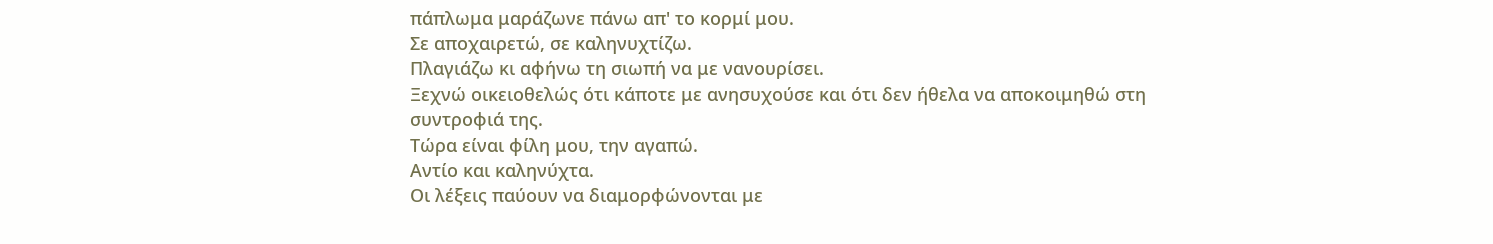πάπλωμα μαράζωνε πάνω απ' το κορμί μου.
Σε αποχαιρετώ, σε καληνυχτίζω.
Πλαγιάζω κι αφήνω τη σιωπή να με νανουρίσει.
Ξεχνώ οικειοθελώς ότι κάποτε με ανησυχούσε και ότι δεν ήθελα να αποκοιμηθώ στη συντροφιά της.
Τώρα είναι φίλη μου, την αγαπώ.
Αντίο και καληνύχτα.
Οι λέξεις παύουν να διαμορφώνονται με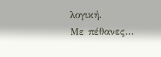λογική.
Με πέθανες...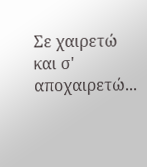Σε χαιρετώ και σ' αποχαιρετώ...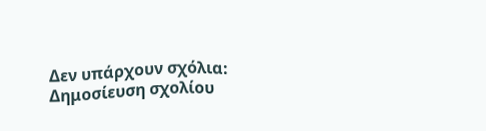Δεν υπάρχουν σχόλια:
Δημοσίευση σχολίου